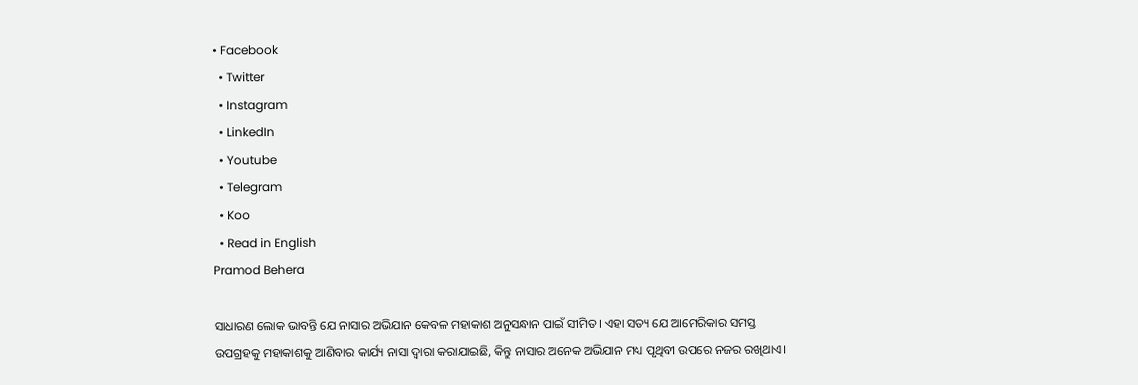• Facebook
  • Twitter
  • Instagram
  • LinkedIn
  • Youtube
  • Telegram
  • Koo
  • Read in English
Pramod Behera

ସାଧାରଣ ଲୋକ ଭାବନ୍ତି ଯେ ନାସାର ଅଭିଯାନ କେବଳ ମହାକାଶ ଅନୁସନ୍ଧାନ ପାଇଁ ସୀମିତ। ଏହା ସତ୍ୟ ଯେ ଆମେରିକାର ସମସ୍ତ ଉପଗ୍ରହକୁ ମହାକାଶକୁ ଆଣିବାର କାର୍ଯ୍ୟ ନାସା ଦ୍ୱାରା କରାଯାଇଛି, କିନ୍ତୁ ନାସାର ଅନେକ ଅଭିଯାନ ମଧ୍ୟ ପୃଥିବୀ ଉପରେ ନଜର ରଖିଥାଏ।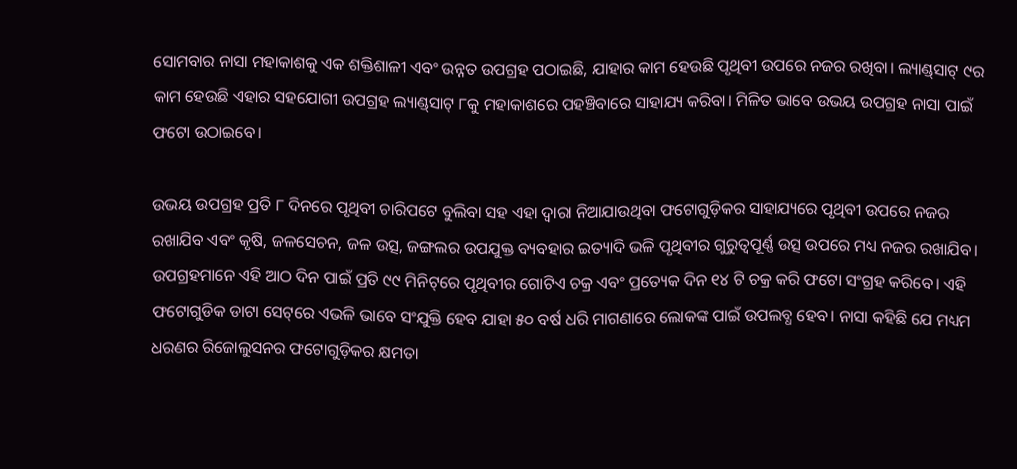ସୋମବାର ନାସା ମହାକାଶକୁ ଏକ ଶକ୍ତିଶାଳୀ ଏବଂ ଉନ୍ନତ ଉପଗ୍ରହ ପଠାଇଛି, ଯାହାର କାମ ହେଉଛି ପୃଥିବୀ ଉପରେ ନଜର ରଖିବା। ଲ୍ୟାଣ୍ଡ୍‌ସାଟ୍‌ ୯ର କାମ ହେଉଛି ଏହାର ସହଯୋଗୀ ଉପଗ୍ରହ ଲ୍ୟାଣ୍ଡ୍‌ସାଟ୍‌ ୮କୁ ମହାକାଶରେ ପହଞ୍ଚିବାରେ ସାହାଯ୍ୟ କରିବା। ମିଳିତ ଭାବେ ଉଭୟ ଉପଗ୍ରହ ନାସା ପାଇଁ ଫଟୋ ଉଠାଇବେ।

ଉଭୟ ଉପଗ୍ରହ ପ୍ରତି ୮ ଦିନରେ ପୃଥିବୀ ଚାରିପଟେ ବୁଲିବା ସହ ଏହା ଦ୍ୱାରା ନିଆଯାଉଥିବା ଫଟୋଗୁଡ଼ିକର ସାହାଯ୍ୟରେ ପୃଥିବୀ ଉପରେ ନଜର ରଖାଯିବ ଏବଂ କୃଷି, ଜଳସେଚନ, ଜଳ ଉତ୍ସ, ଜଙ୍ଗଲର ଉପଯୁକ୍ତ ବ୍ୟବହାର ଇତ୍ୟାଦି ଭଳି ପୃଥିବୀର ଗୁରୁତ୍ୱପୂର୍ଣ୍ଣ ଉତ୍ସ ଉପରେ ମଧ୍ୟ ନଜର ରଖାଯିବ। ଉପଗ୍ରହମାନେ ଏହି ଆଠ ଦିନ ପାଇଁ ପ୍ରତି ୯୯ ମିନିଟ୍‌ରେ ପୃଥିବୀର ଗୋଟିଏ ଚକ୍ର ଏବଂ ପ୍ରତ୍ୟେକ ଦିନ ୧୪ ଟି ଚକ୍ର କରି ଫଟୋ ସଂଗ୍ରହ କରିବେ। ଏହି ଫଟୋଗୁଡିକ ଡାଟା ସେଟ୍‌ରେ ଏଭଳି ଭାବେ ସଂଯୁକ୍ତି ହେବ ଯାହା ୫୦ ବର୍ଷ ଧରି ମାଗଣାରେ ଲୋକଙ୍କ ପାଇଁ ଉପଲବ୍ଧ ହେବ। ନାସା କହିଛି ଯେ ମଧ୍ୟମ ଧରଣର ରିଜୋଲୁସନର ଫଟୋଗୁଡ଼ିକର କ୍ଷମତା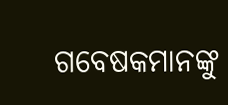ଗବେଷକମାନଙ୍କୁ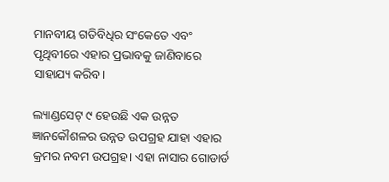ମାନବୀୟ ଗତିବିଧିର ସଂକେତେ ଏବଂ ପୃଥିବୀରେ ଏହାର ପ୍ରଭାବକୁ ଜାଣିବାରେ ସାହାଯ୍ୟ କରିବ।

ଲ୍ୟାଣ୍ଡସେଟ୍‌ ୯ ହେଉଛି ଏକ ଉନ୍ନତ ଜ୍ଞାନକୌଶଳର ଉନ୍ନତ ଉପଗ୍ରହ ଯାହା ଏହାର କ୍ରମର ନବମ ଉପଗ୍ରହ। ଏହା ନାସାର ଗୋଡାର୍ଡ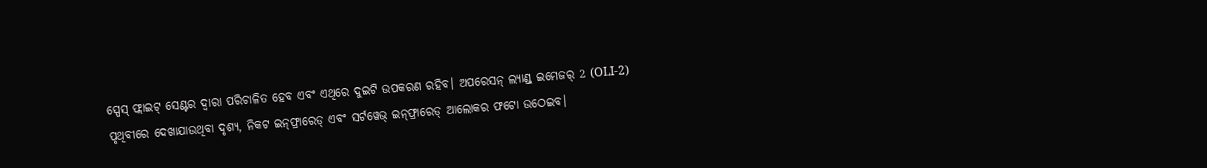ସ୍ପେସ୍ ଫ୍ଲାଇଟ୍ ସେଣ୍ଟର ଦ୍ୱାରା ପରିଚାଳିତ ହେବ ଏବଂ ଏଥିରେ ଦୁଇଟି ଉପକରଣ ରହିବ। ଅପରେସନ୍ ଲ୍ୟାଣ୍ଡ୍ ଇମେଜର୍ 2 (OLI-2) ପୃଥିବୀରେ ଦେଖାଯାଉଥିବା ଦୃଶ୍ୟ, ନିକଟ ଇନ୍‌ଫ୍ରାରେଡ୍ ଏବଂ ସର୍ଟୱେଭ୍ ଇନ୍‌ଫ୍ରାରେଡ୍ ଆଲୋକର ଫଟୋ ଉଠେଇବ।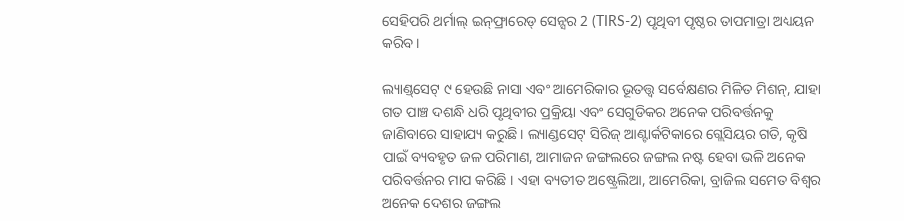ସେହିପରି ଥର୍ମାଲ୍ ଇନ୍‌ଫ୍ରାରେଡ୍ ସେନ୍ସର 2 (TIRS-2) ପୃଥିବୀ ପୃଷ୍ଠର ତାପମାତ୍ରା ଅଧ୍ୟୟନ କରିବ।

ଲ୍ୟାଣ୍ଡ୍‌ସେଟ୍‌ ୯ ହେଉଛି ନାସା ଏବଂ ଆମେରିକାର ଭୂତତ୍ତ୍ୱ ସର୍ବେକ୍ଷଣର ମିଳିତ ମିଶନ୍, ଯାହା ଗତ ପାଞ୍ଚ ଦଶନ୍ଧି ଧରି ପୃଥିବୀର ପ୍ରକ୍ରିୟା ଏବଂ ସେଗୁଡିକର ଅନେକ ପରିବର୍ତ୍ତନକୁ ଜାଣିବାରେ ସାହାଯ୍ୟ କରୁଛି। ଲ୍ୟାଣ୍ଡସେଟ୍‌ ସିରିଜ୍ ଆଣ୍ଟାର୍କଟିକାରେ ଗ୍ଲେସିୟର ଗତି, କୃଷି ପାଇଁ ବ୍ୟବହୃତ ଜଳ ପରିମାଣ, ଆମାଜନ ଜଙ୍ଗଲରେ ଜଙ୍ଗଲ ନଷ୍ଟ ହେବା ଭଳି ଅନେକ ପରିବର୍ତ୍ତନର ମାପ କରିଛି । ଏହା ବ୍ୟତୀତ ଅଷ୍ଟ୍ରେଲିଆ, ଆମେରିକା, ବ୍ରାଜିଲ ସମେତ ବିଶ୍ୱର ଅନେକ ଦେଶର ଜଙ୍ଗଲ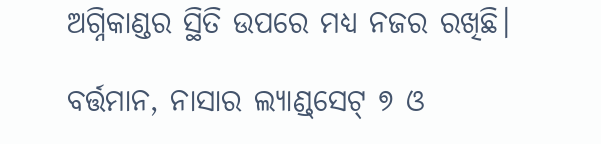ଅଗ୍ନିକାଣ୍ଡର ସ୍ଥିତି ଉପରେ ମଧ୍ୟ ନଜର ରଖିଛି।

ବର୍ତ୍ତମାନ, ନାସାର ଲ୍ୟାଣ୍ଡ୍‌ସେଟ୍‌ ୭ ଓ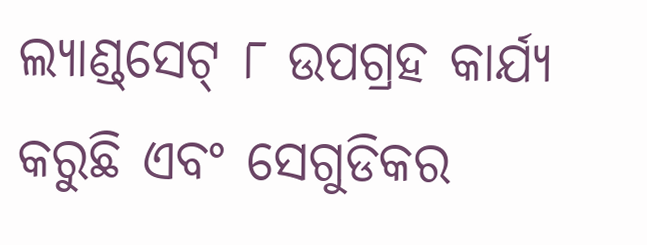ଲ୍ୟାଣ୍ଡ୍‌ସେଟ୍‌ ୮ ଉପଗ୍ରହ କାର୍ଯ୍ୟ କରୁଛି ଏବଂ ସେଗୁଡିକର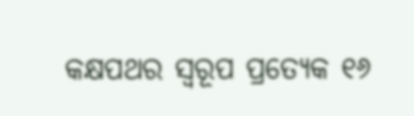କକ୍ଷପଥର ସ୍ୱରୂପ ପ୍ରତ୍ୟେକ ୧୬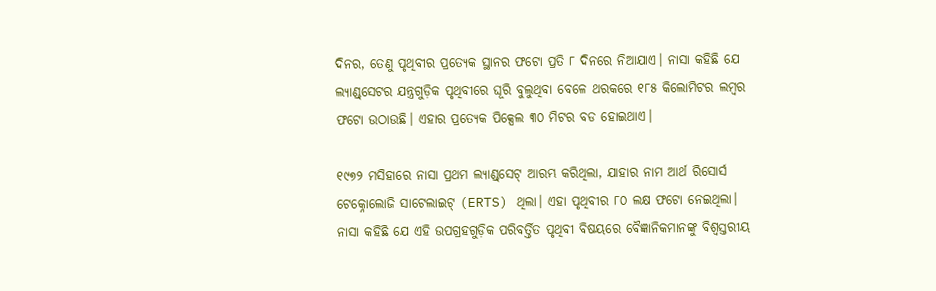ଦିନର, ତେଣୁ ପୃଥିବୀର ପ୍ରତ୍ୟେକ ସ୍ଥାନର ଫଟୋ ପ୍ରତି ୮ ଦିନରେ ନିଆଯାଏ। ନାସା କହିଛି ଯେ ଲ୍ୟାଣ୍ଡ୍‌ସେଟର ଯନ୍ତ୍ରଗୁଡ଼ିକ ପୃଥିବୀରେ ଘୂରି ବୁଲୁଥିବା ବେଳେ ଥରକରେ ୧୮୫ କିଲୋମିଟର ଲମ୍ବର ଫଟୋ ଉଠାଉଛି। ଏହାର ପ୍ରତ୍ୟେକ ପିକ୍ସେଲ ୩୦ ମିଟର ବଡ ହୋଇଥାଏ।

୧୯୭୨ ମସିହାରେ ନାସା ପ୍ରଥମ ଲ୍ୟାଣ୍ଡ୍‌ସେଟ୍‌ ଆରମ୍ଭ କରିଥିଲା, ଯାହାର ନାମ ଆର୍ଥ ରିସୋର୍ସ ଟେକ୍ନୋଲୋଜି ସାଟେଲାଇଟ୍ (ERTS) ଥିଲା। ଏହା ପୃଥିବୀର ୮୦ ଲକ୍ଷ ଫଟୋ ନେଇଥିଲା। ନାସା କହିଛି ଯେ ଏହି ଉପଗ୍ରହଗୁଡ଼ିକ ପରିବର୍ତ୍ତିତ ପୃଥିବୀ ବିଷୟରେ ବୈଜ୍ଞାନିକମାନଙ୍କୁ ବିଶ୍ୱସ୍ତରୀୟ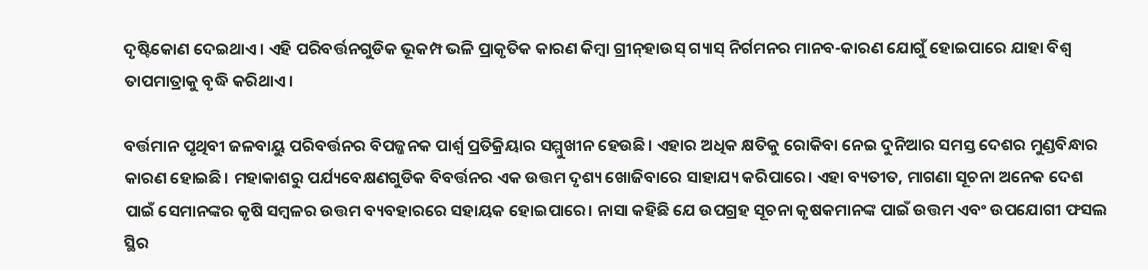ଦୃଷ୍ଟିକୋଣ ଦେଇଥାଏ। ଏହି ପରିବର୍ତ୍ତନଗୁଡିକ ଭୂକମ୍ପ ଭଳି ପ୍ରାକୃତିକ କାରଣ କିମ୍ବା ଗ୍ରୀନ୍‌ହାଉସ୍ ଗ୍ୟାସ୍ ନିର୍ଗମନର ମାନବ-କାରଣ ଯୋଗୁଁ ହୋଇପାରେ ଯାହା ବିଶ୍ୱ ତାପମାତ୍ରାକୁ ବୃଦ୍ଧି କରିଥାଏ।

ବର୍ତ୍ତମାନ ପୃଥିବୀ ଜଳବାୟୁ ପରିବର୍ତ୍ତନର ବିପଜ୍ଜନକ ପାର୍ଶ୍ୱ ପ୍ରତିକ୍ରିୟାର ସମ୍ମୁଖୀନ ହେଉଛି। ଏହାର ଅଧିକ କ୍ଷତିକୁ ରୋକିବା ନେଇ ଦୁନିଆର ସମସ୍ତ ଦେଶର ମୁଣ୍ଡବିନ୍ଧାର କାରଣ ହୋଇଛି। ମହାକାଶରୁ ପର୍ଯ୍ୟବେକ୍ଷଣଗୁଡିକ ବିବର୍ତ୍ତନର ଏକ ଉତ୍ତମ ଦୃଶ୍ୟ ଖୋଜିବାରେ ସାହାଯ୍ୟ କରିପାରେ। ଏହା ବ୍ୟତୀତ, ମାଗଣା ସୂଚନା ଅନେକ ଦେଶ ପାଇଁ ସେମାନଙ୍କର କୃଷି ସମ୍ବଳର ଉତ୍ତମ ବ୍ୟବହାରରେ ସହାୟକ ହୋଇପାରେ। ନାସା କହିଛି ଯେ ଉପଗ୍ରହ ସୂଚନା କୃଷକମାନଙ୍କ ପାଇଁ ଉତ୍ତମ ଏବଂ ଉପଯୋଗୀ ଫସଲ ସ୍ଥିର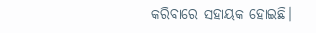କରିବାରେ ସହାୟକ ହୋଇଛି।